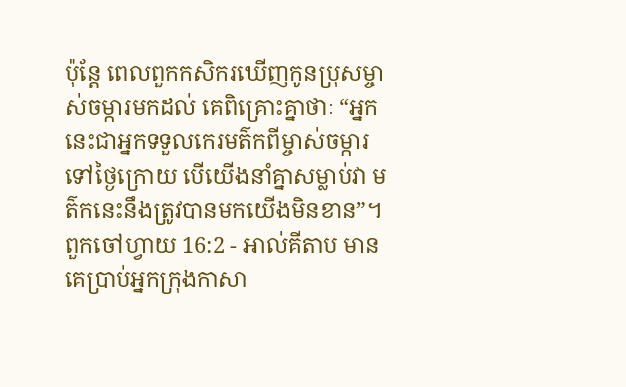ប៉ុន្ដែ ពេលពួកកសិករឃើញកូនប្រុសម្ចាស់ចម្ការមកដល់ គេពិគ្រោះគ្នាថាៈ “អ្នកនេះជាអ្នកទទួលកេរមត៌កពីម្ចាស់ចម្ការទៅថ្ងៃក្រោយ បើយើងនាំគ្នាសម្លាប់វា មត៌កនេះនឹងត្រូវបានមកយើងមិនខាន”។
ពួកចៅហ្វាយ 16:2 - អាល់គីតាប មានគេប្រាប់អ្នកក្រុងកាសា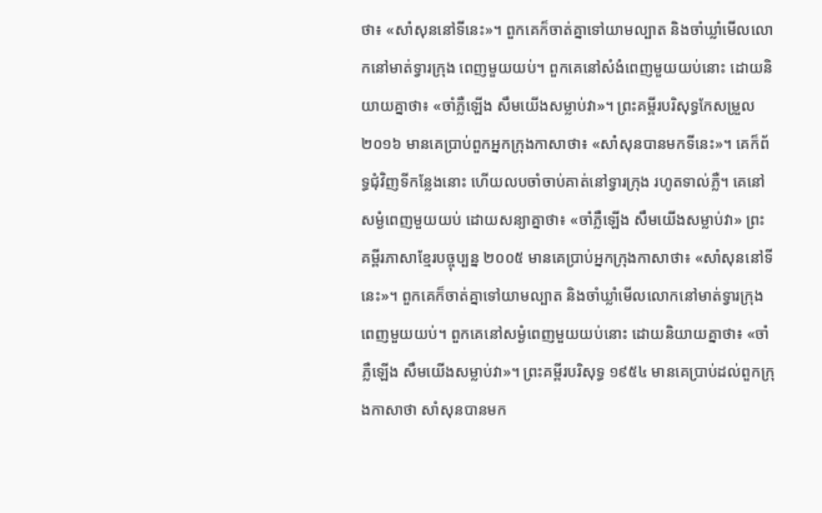ថា៖ «សាំសុននៅទីនេះ»។ ពួកគេក៏ចាត់គ្នាទៅយាមល្បាត និងចាំឃ្លាំមើលលោកនៅមាត់ទ្វារក្រុង ពេញមួយយប់។ ពួកគេនៅសំងំពេញមួយយប់នោះ ដោយនិយាយគ្នាថា៖ «ចាំភ្លឺឡើង សឹមយើងសម្លាប់វា»។ ព្រះគម្ពីរបរិសុទ្ធកែសម្រួល ២០១៦ មានគេប្រាប់ពួកអ្នកក្រុងកាសាថា៖ «សាំសុនបានមកទីនេះ»។ គេក៏ព័ទ្ធជុំវិញទីកន្លែងនោះ ហើយលបចាំចាប់គាត់នៅទ្វារក្រុង រហូតទាល់ភ្លឺ។ គេនៅសម្ងំពេញមួយយប់ ដោយសន្យាគ្នាថា៖ «ចាំភ្លឺឡើង សឹមយើងសម្លាប់វា» ព្រះគម្ពីរភាសាខ្មែរបច្ចុប្បន្ន ២០០៥ មានគេប្រាប់អ្នកក្រុងកាសាថា៖ «សាំសុននៅទីនេះ»។ ពួកគេក៏ចាត់គ្នាទៅយាមល្បាត និងចាំឃ្លាំមើលលោកនៅមាត់ទ្វារក្រុង ពេញមួយយប់។ ពួកគេនៅសម្ងំពេញមួយយប់នោះ ដោយនិយាយគ្នាថា៖ «ចាំភ្លឺឡើង សឹមយើងសម្លាប់វា»។ ព្រះគម្ពីរបរិសុទ្ធ ១៩៥៤ មានគេប្រាប់ដល់ពួកក្រុងកាសាថា សាំសុនបានមក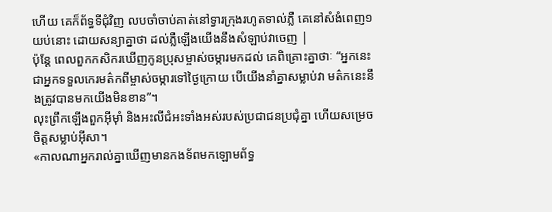ហើយ គេក៏ព័ទ្ធទីជុំវិញ លបចាំចាប់គាត់នៅទ្វារក្រុងរហូតទាល់ភ្លឺ គេនៅសំងំពេញ១យប់នោះ ដោយសន្យាគ្នាថា ដល់ភ្លឺឡើងយើងនឹងសំឡាប់វាចេញ |
ប៉ុន្ដែ ពេលពួកកសិករឃើញកូនប្រុសម្ចាស់ចម្ការមកដល់ គេពិគ្រោះគ្នាថាៈ “អ្នកនេះជាអ្នកទទួលកេរមត៌កពីម្ចាស់ចម្ការទៅថ្ងៃក្រោយ បើយើងនាំគ្នាសម្លាប់វា មត៌កនេះនឹងត្រូវបានមកយើងមិនខាន”។
លុះព្រឹកឡើងពួកអ៊ីមុាំ និងអះលីជំអះទាំងអស់របស់ប្រជាជនប្រជុំគ្នា ហើយសម្រេចចិត្ដសម្លាប់អ៊ីសា។
«កាលណាអ្នករាល់គ្នាឃើញមានកងទ័ពមកឡោមព័ទ្ធ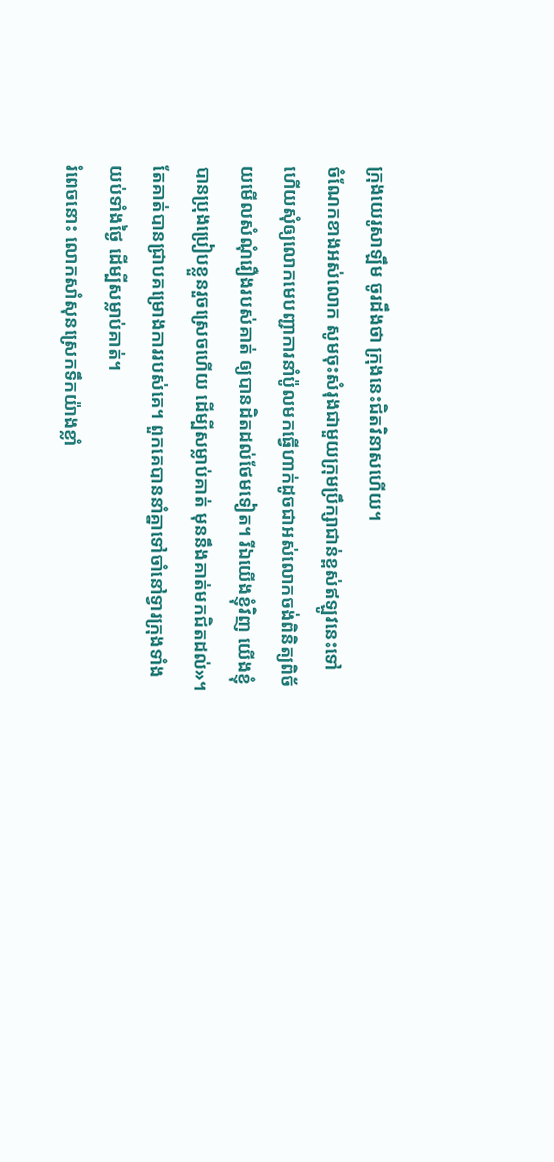ក្រុងយេរូសាឡឹម ចូរដឹងថា ក្រុងនេះជិតវិនាសហើយ។
ចំណែកខាងអស់លោក សូមចុះសំរុងជាមួយក្រុមប្រឹក្សាជាន់ខ្ពស់ឥឡូវនេះទៅ ហើយសុំឲ្យលោកមេបញ្ជាការនាំប៉ូលមកធ្វើហាក់ដូចជាអស់លោកចង់ពិនិត្យពិច័យមើលសំណុំរឿងរបស់គាត់ ឲ្យបានដិតដល់ថែមទៀត។ រីឯយើងខ្ញុំវិញ យើងខ្ញុំបានប្រុងប្រៀបខ្លួនរួចស្រេចហើយ ដើម្បីសម្លាប់គាត់ មុននឹងគាត់មកជិតដល់»។
តែគាត់បានជ្រាបគម្រោងការរបស់គេ។ ពួកគេបាននាំគ្នាទៅចាំនៅទ្វារក្រុងទាំងយប់ទាំងថ្ងៃ ដើម្បីសម្លាប់គាត់។
រំពេចនោះ លោកសាំសុនស្រេកទឹកយ៉ាងខ្លាំ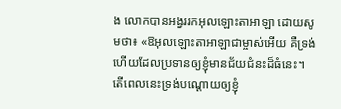ង លោកបានអង្វររកអុលឡោះតាអាឡា ដោយសូមថា៖ «ឱអុលឡោះតាអាឡាជាម្ចាស់អើយ គឺទ្រង់ហើយដែលប្រទានឲ្យខ្ញុំមានជ័យជំនះដ៏ធំនេះ។ តើពេលនេះទ្រង់បណ្តោយឲ្យខ្ញុំ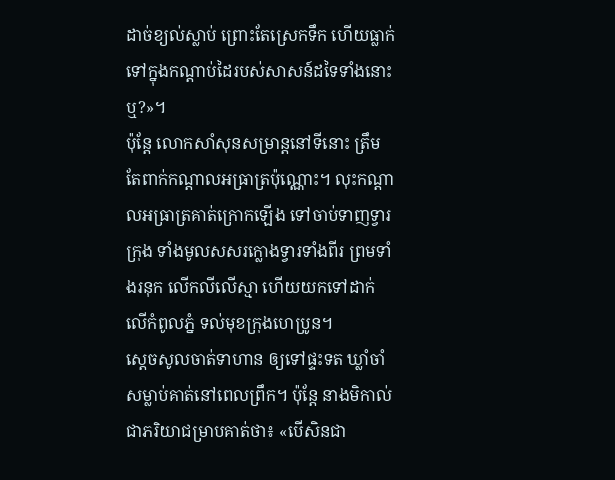ដាច់ខ្យល់ស្លាប់ ព្រោះតែស្រេកទឹក ហើយធ្លាក់ទៅក្នុងកណ្ដាប់ដៃរបស់សាសន៍ដទៃទាំងនោះឬ?»។
ប៉ុន្តែ លោកសាំសុនសម្រាន្តនៅទីនោះ ត្រឹមតែពាក់កណ្តាលអធ្រាត្រប៉ុណ្ណោះ។ លុះកណ្តាលអធ្រាត្រគាត់ក្រោកឡើង ទៅចាប់ទាញទ្វារក្រុង ទាំងមូលសសរក្លោងទ្វារទាំងពីរ ព្រមទាំងរនុក លើកលីលើស្មា ហើយយកទៅដាក់លើកំពូលភ្នំ ទល់មុខក្រុងហេប្រូន។
ស្តេចសូលចាត់ទាហាន ឲ្យទៅផ្ទះទត ឃ្លាំចាំសម្លាប់គាត់នៅពេលព្រឹក។ ប៉ុន្តែ នាងមិកាល់ជាភរិយាជម្រាបគាត់ថា៖ «បើសិនជា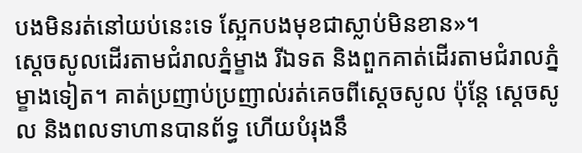បងមិនរត់នៅយប់នេះទេ ស្អែកបងមុខជាស្លាប់មិនខាន»។
ស្តេចសូលដើរតាមជំរាលភ្នំម្ខាង រីឯទត និងពួកគាត់ដើរតាមជំរាលភ្នំម្ខាងទៀត។ គាត់ប្រញាប់ប្រញាល់រត់គេចពីស្តេចសូល ប៉ុន្តែ ស្តេចសូល និងពលទាហានបានព័ទ្ធ ហើយបំរុងនឹ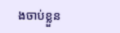ងចាប់ខ្លួន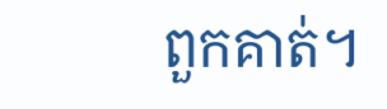ពួកគាត់។